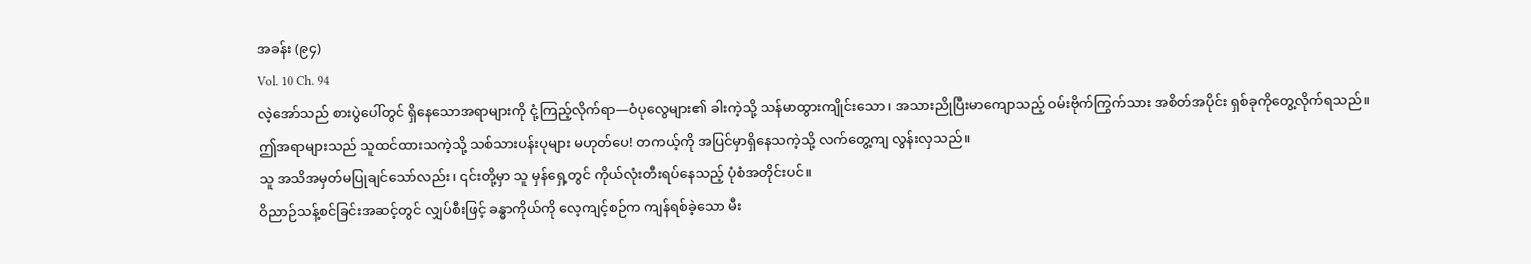အခန်း (၉၄)
Vol. 10 Ch. 94
လဲ့အော်သည် စားပွဲပေါ်တွင် ရှိနေသောအရာများကို ငုံ့ကြည့်လိုက်ရာ—ဝံပုလွေများ၏ ခါးကဲ့သို့ သန်မာထွားကျိုင်းသော၊ အသားညိုပြီးမာကျောသည့် ဝမ်းဗိုက်ကြွက်သား အစိတ်အပိုင်း ရှစ်ခုကိုတွေ့လိုက်ရသည်။
ဤအရာများသည် သူထင်ထားသကဲ့သို့ သစ်သားပန်းပုများ မဟုတ်ပေ! တကယ့်ကို အပြင်မှာရှိနေသကဲ့သို့ လက်တွေ့ကျ လွန်းလှသည်။
သူ အသိအမှတ်မပြုချင်သော်လည်း၊ ၎င်းတို့မှာ သူ မှန်ရှေ့တွင် ကိုယ်လုံးတီးရပ်နေသည့် ပုံစံအတိုင်းပင်။
ဝိညာဉ်သန့်စင်ခြင်းအဆင့်တွင် လျှပ်စီးဖြင့် ခန္ဓာကိုယ်ကို လေ့ကျင့်စဉ်က ကျန်ရစ်ခဲ့သော မီး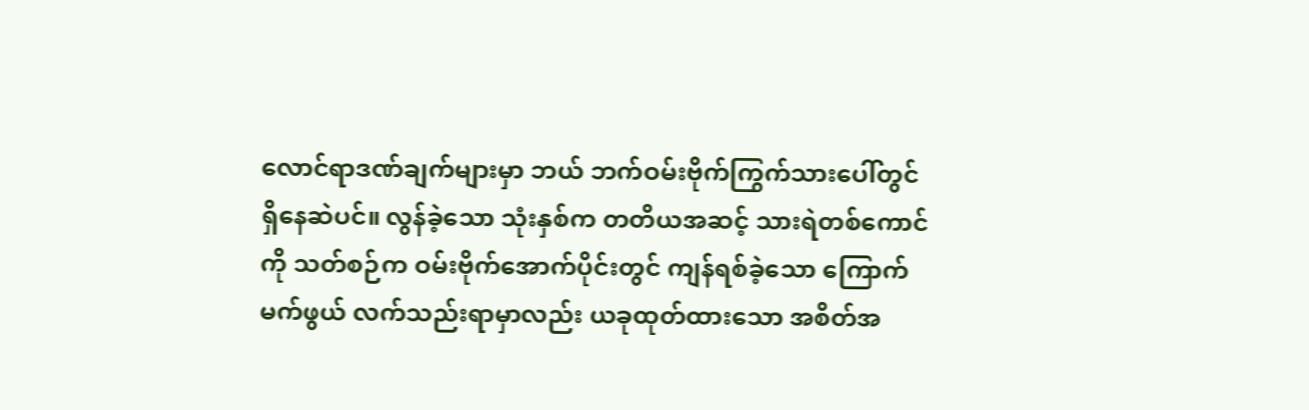လောင်ရာဒဏ်ချက်များမှာ ဘယ် ဘက်ဝမ်းဗိုက်ကြွက်သားပေါ်တွင် ရှိနေဆဲပင်။ လွန်ခဲ့သော သုံးနှစ်က တတိယအဆင့် သားရဲတစ်ကောင်ကို သတ်စဉ်က ဝမ်းဗိုက်အောက်ပိုင်းတွင် ကျန်ရစ်ခဲ့သော ကြောက်မက်ဖွယ် လက်သည်းရာမှာလည်း ယခုထုတ်ထားသော အစိတ်အ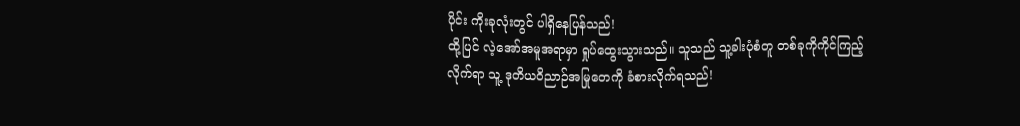ပိုင်း ကိုးခုလုံးတွင် ပါရှိနေပြန်သည်!
ထို့ပြင် လဲ့အော်အမူအရာမှာ ရှုပ်ထွေးသွားသည်။ သူသည် သူ့ခါးပုံစံတူ တစ်ခုကိုကိုင်ကြည့်လိုက်ရာ သူ့ ဒုတိယဝိညာဉ်အမြုတေကို ခံစားလိုက်ရသည်!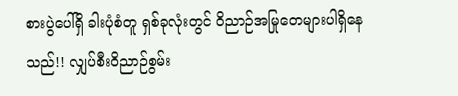စားပွဲပေါ်ရှိ ခါးပုံစံတူ ရှစ်ခုလုံးတွင် ဝိညာဉ်အမြုတေများပါရှိနေသည်!! လျှပ်စီးဝိညာဉ်စွမ်း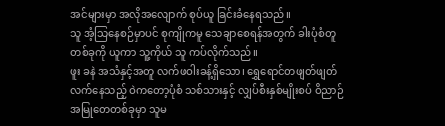အင်များမှာ အလိုအလျောက် စုပ်ယူ ခြင်းခံနေရသည်။
သူ အံ့သြနေစဉ်မှာပင် စုကျိုကမူ သေချာစေရန်အတွက် ခါးပုံစံတူတစ်ခုကို ယူကာ သူ့ကိုယ် သူ ကပ်လိုက်သည်။
ဖူး ခနဲ အသံနှင့်အတူ လက်ဖဝါးခန့်ရှိသော၊ ရွှေရောင်တဖျတ်ဖျတ်လက်နေသည့် ဝဲကတော့ပုံစံ သစ်သားနှင့် လျှပ်စီးနှစ်မျိုးစပ် ဝိညာဉ်အမြုတေတစ်ခုမှာ သူမ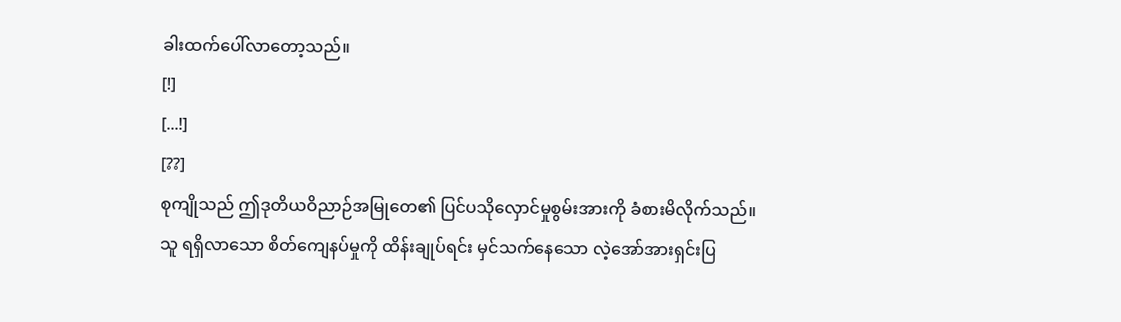ခါးထက်ပေါ်လာတော့သည်။
[!]
[...!]
[??]
စုကျိုသည် ဤဒုတိယဝိညာဉ်အမြုတေ၏ ပြင်ပသိုလှောင်မှုစွမ်းအားကို ခံစားမိလိုက်သည်။
သူ ရရှိလာသော စိတ်ကျေနပ်မှုကို ထိန်းချုပ်ရင်း မှင်သက်နေသော လဲ့အော်အားရှင်းပြ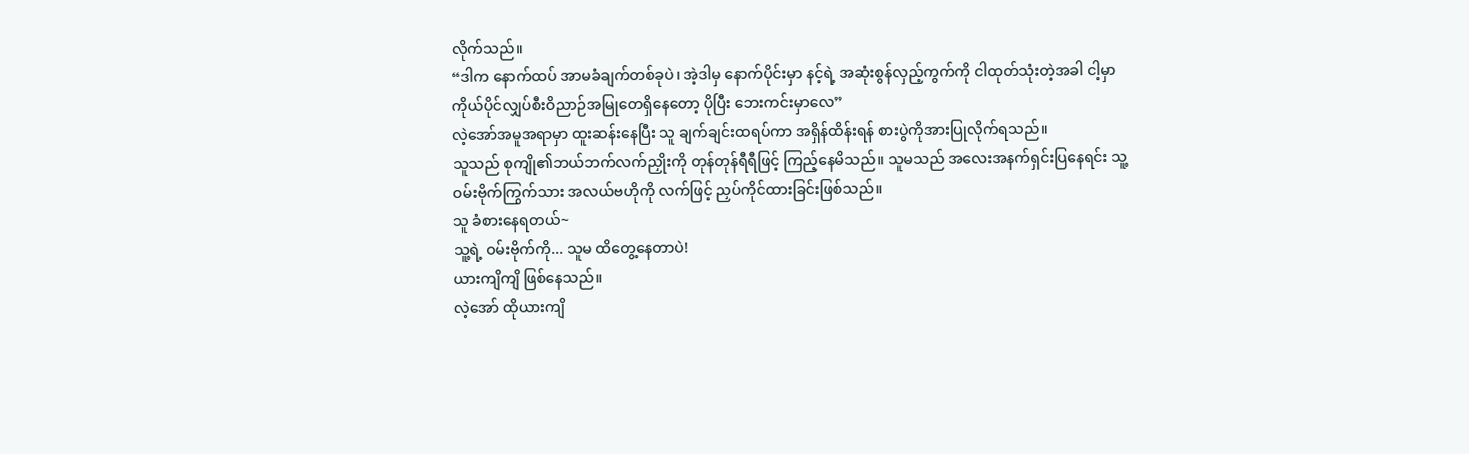လိုက်သည်။
“ဒါက နောက်ထပ် အာမခံချက်တစ်ခုပဲ၊ အဲ့ဒါမှ နောက်ပိုင်းမှာ နင့်ရဲ့ အဆုံးစွန်လှည့်ကွက်ကို ငါထုတ်သုံးတဲ့အခါ ငါ့မှာ ကိုယ်ပိုင်လျှပ်စီးဝိညာဉ်အမြုတေရှိနေတော့ ပိုပြီး ဘေးကင်းမှာလေ”
လဲ့အော်အမူအရာမှာ ထူးဆန်းနေပြီး သူ ချက်ချင်းထရပ်ကာ အရှိန်ထိန်းရန် စားပွဲကိုအားပြုလိုက်ရသည်။
သူသည် စုကျို၏ဘယ်ဘက်လက်ညှိုးကို တုန်တုန်ရီရီဖြင့် ကြည့်နေမိသည်။ သူမသည် အလေးအနက်ရှင်းပြနေရင်း သူ့ ဝမ်းဗိုက်ကြွက်သား အလယ်ဗဟိုကို လက်ဖြင့် ညှပ်ကိုင်ထားခြင်းဖြစ်သည်။
သူ ခံစားနေရတယ်~
သူ့ရဲ့ ဝမ်းဗိုက်ကို... သူမ ထိတွေ့နေတာပဲ!
ယားကျိကျိ ဖြစ်နေသည်။
လဲ့အော် ထိုယားကျိ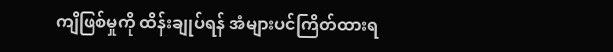ကျိဖြစ်မှုကို ထိန်းချုပ်ရန် အံများပင်ကြိတ်ထားရ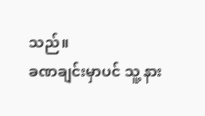သည်။
ခဏချင်းမှာပင် သူ့ နား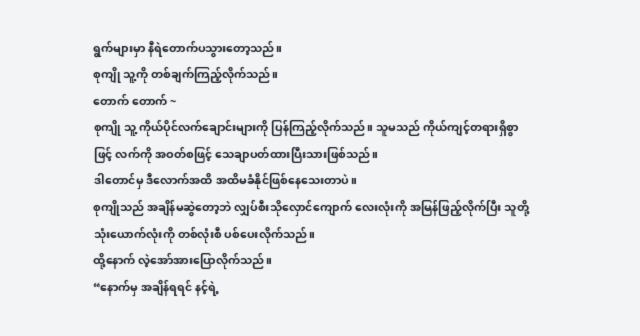ရွက်များမှာ နီရဲတောက်ပသွားတော့သည်။
စုကျို သူ့ကို တစ်ချက်ကြည့်လိုက်သည်။
တောက် တောက် ~
စုကျို သူ့ ကိုယ်ပိုင်လက်ချောင်းများကို ပြန်ကြည့်လိုက်သည်။ သူမသည် ကိုယ်ကျင့်တရားရှိစွာဖြင့် လက်ကို အဝတ်စဖြင့် သေချာပတ်ထားပြီးသားဖြစ်သည်။
ဒါတောင်မှ ဒီလောက်အထိ အထိမခံနိုင်ဖြစ်နေသေးတာပဲ။
စုကျိုသည် အချိန်မဆွဲတော့ဘဲ လျှပ်စီးသိုလှောင်ကျောက် လေးလုံးကို အမြန်ဖြည့်လိုက်ပြီး သူတို့သုံးယောက်လုံးကို တစ်လုံးစီ ပစ်ပေးလိုက်သည်။
ထို့နောက် လဲ့အော်အားပြောလိုက်သည်။
“နောက်မှ အချိန်ရရင် နင့်ရဲ့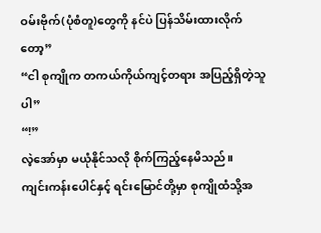ဝမ်းဗိုက်(ပုံစံတူ)တွေကို နင်ပဲ ပြန်သိမ်းထားလိုက်တော့”
“ငါ စုကျိုက တကယ်ကိုယ်ကျင့်တရား အပြည့်ရှိတဲ့သူပါ”
“!”
လဲ့အော်မှာ မယုံနိုင်သလို စိုက်ကြည့်နေမိသည်။
ကျင်းကန်းပေါင်နှင့် ရင်းမြောင်တို့မှာ စုကျိုထံသို့အ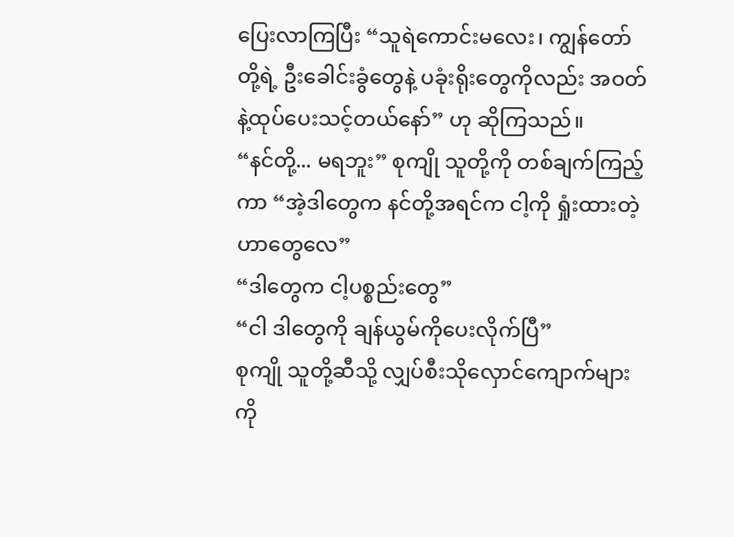ပြေးလာကြပြီး “သူရဲကောင်းမလေး၊ ကျွန်တော်တို့ရဲ့ ဦးခေါင်းခွံတွေနဲ့ ပခုံးရိုးတွေကိုလည်း အဝတ်နဲ့ထုပ်ပေးသင့်တယ်နော်” ဟု ဆိုကြသည်။
“နင်တို့... မရဘူး” စုကျို သူတို့ကို တစ်ချက်ကြည့်ကာ “အဲ့ဒါတွေက နင်တို့အရင်က ငါ့ကို ရှုံးထားတဲ့ဟာတွေလေ”
“ဒါတွေက ငါ့ပစ္စည်းတွေ”
“ငါ ဒါတွေကို ချန်ယွမ်ကိုပေးလိုက်ပြီ”
စုကျို သူတို့ဆီသို့ လျှပ်စီးသိုလှောင်ကျောက်များကို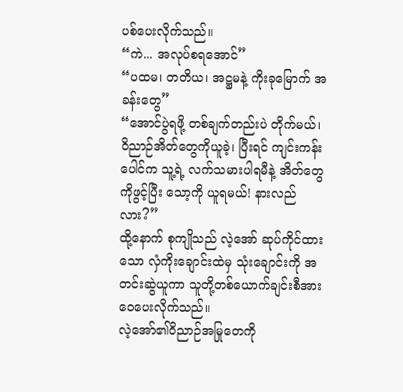ပစ်ပေးလိုက်သည်။
“ကဲ... အလုပ်စရအောင်”
“ပထမ၊ တတိယ၊ အဋ္ဌမနဲ့ ကိုးခုမြောက် အခန်းတွေ”
“အောင်ပွဲရဖို့ တစ်ချက်တည်းပဲ တိုက်မယ်၊ ဝိညာဉ်အိတ်တွေကိုယူခဲ့၊ ပြီးရင် ကျင်းကန်းပေါင်က သူ့ရဲ့ လက်သမားပါရမီနဲ့ အိတ်တွေ ကိုဖွင့်ပြီး သော့ကို ယူရမယ်! နားလည်လား?”
ထို့နောက် စုကျိုသည် လဲ့အော် ဆုပ်ကိုင်ထားသော လှံကိုးချောင်းထဲမှ သုံးချောင်းကို အတင်းဆွဲယူကာ သူတို့တစ်ယောက်ချင်းစီအား ဝေပေးလိုက်သည်။
လဲ့အော်၏ဝိညာဉ်အမြုတေကို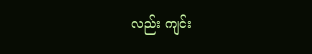လည်း ကျင်း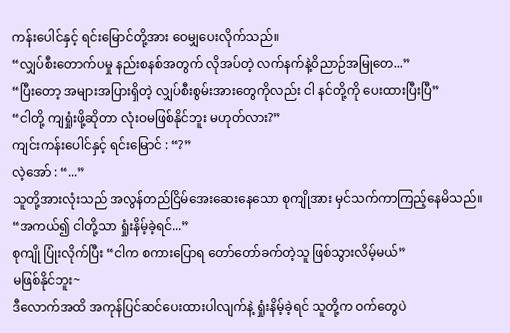ကန်းပေါင်နှင့် ရင်းမြောင်တို့အား ဝေမျှပေးလိုက်သည်။
“လျှပ်စီးတောက်ပမှု နည်းစနစ်အတွက် လိုအပ်တဲ့ လက်နက်နဲ့ဝိညာဉ်အမြုတေ...”
“ပြီးတော့ အများအပြားရှိတဲ့ လျှပ်စီးစွမ်းအားတွေကိုလည်း ငါ နင်တို့ကို ပေးထားပြီးပြီ”
“ငါတို့ ကျရှုံးဖို့ဆိုတာ လုံးဝမဖြစ်နိုင်ဘူး မဟုတ်လား?”
ကျင်းကန်းပေါင်နှင့် ရင်းမြောင် : “?”
လဲ့အော် : “...”
သူတို့အားလုံးသည် အလွန်တည်ငြိမ်အေးဆေးနေသော စုကျိုအား မှင်သက်ကာကြည့်နေမိသည်။
“အကယ်၍ ငါတို့သာ ရှုံးနိမ့်ခဲ့ရင်...”
စုကျို ပြုံးလိုက်ပြီး “ငါက စကားပြောရ တော်တော်ခက်တဲ့သူ ဖြစ်သွားလိမ့်မယ်”
မဖြစ်နိုင်ဘူး~
ဒီလောက်အထိ အကုန်ပြင်ဆင်ပေးထားပါလျက်နဲ့ ရှုံးနိမ့်ခဲ့ရင် သူတို့က ဝက်တွေပဲ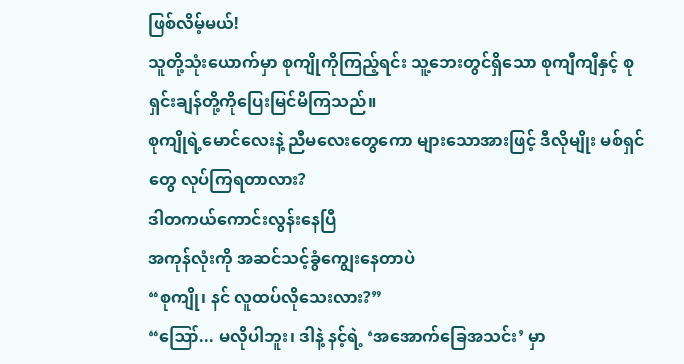ဖြစ်လိမ့်မယ်!
သူတို့သုံးယောက်မှာ စုကျိုကိုကြည့်ရင်း သူ့ဘေးတွင်ရှိသော စုကျီကျီနှင့် စုရှင်းချန်တို့ကိုပြေးမြင်မိကြသည်။
စုကျိုရဲ့မောင်လေးနဲ့ ညီမလေးတွေကော များသောအားဖြင့် ဒီလိုမျိုး မစ်ရှင်တွေ လုပ်ကြရတာလား?
ဒါတကယ်ကောင်းလွန်းနေပြီ
အကုန်လုံးကို အဆင်သင့်ခွံကျွေးနေတာပဲ
“စုကျို၊ နင် လူထပ်လိုသေးလား?”
“ဪ... မလိုပါဘူး၊ ဒါနဲ့ နင့်ရဲ့ ‘အအောက်ခြေအသင်း’ မှာ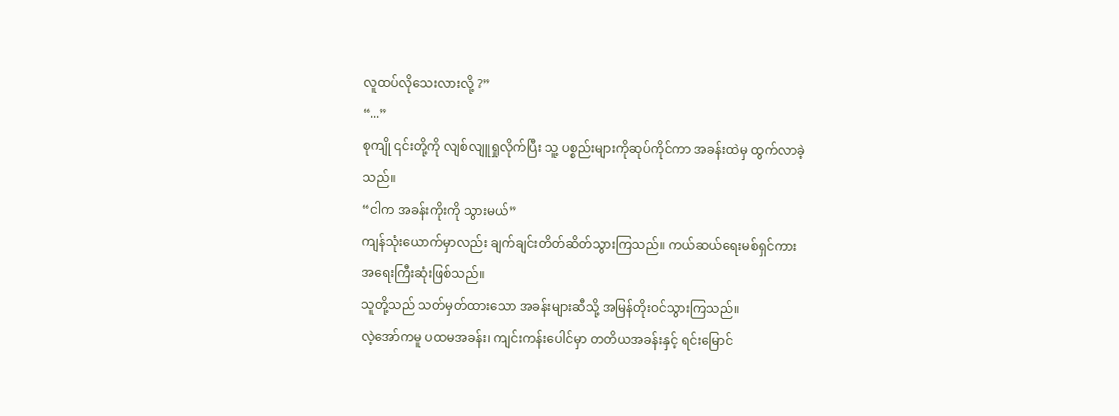လူထပ်လိုသေးလားလို့ ?”
“...”
စုကျို ၎င်းတို့ကို လျစ်လျူရှုလိုက်ပြီး သူ့ ပစ္စည်းများကိုဆုပ်ကိုင်ကာ အခန်းထဲမှ ထွက်လာခဲ့သည်။
“ငါက အခန်းကိုးကို သွားမယ်”
ကျန်သုံးယောက်မှာလည်း ချက်ချင်းတိတ်ဆိတ်သွားကြသည်။ ကယ်ဆယ်ရေးမစ်ရှင်ကား အရေးကြီးဆုံးဖြစ်သည်။
သူတို့သည် သတ်မှတ်ထားသော အခန်းများဆီသို့ အမြန်တိုးဝင်သွားကြသည်။
လဲ့အော်ကမူ ပထမအခန်း၊ ကျင်းကန်းပေါင်မှာ တတိယအခန်းနှင့် ရင်းမြောင်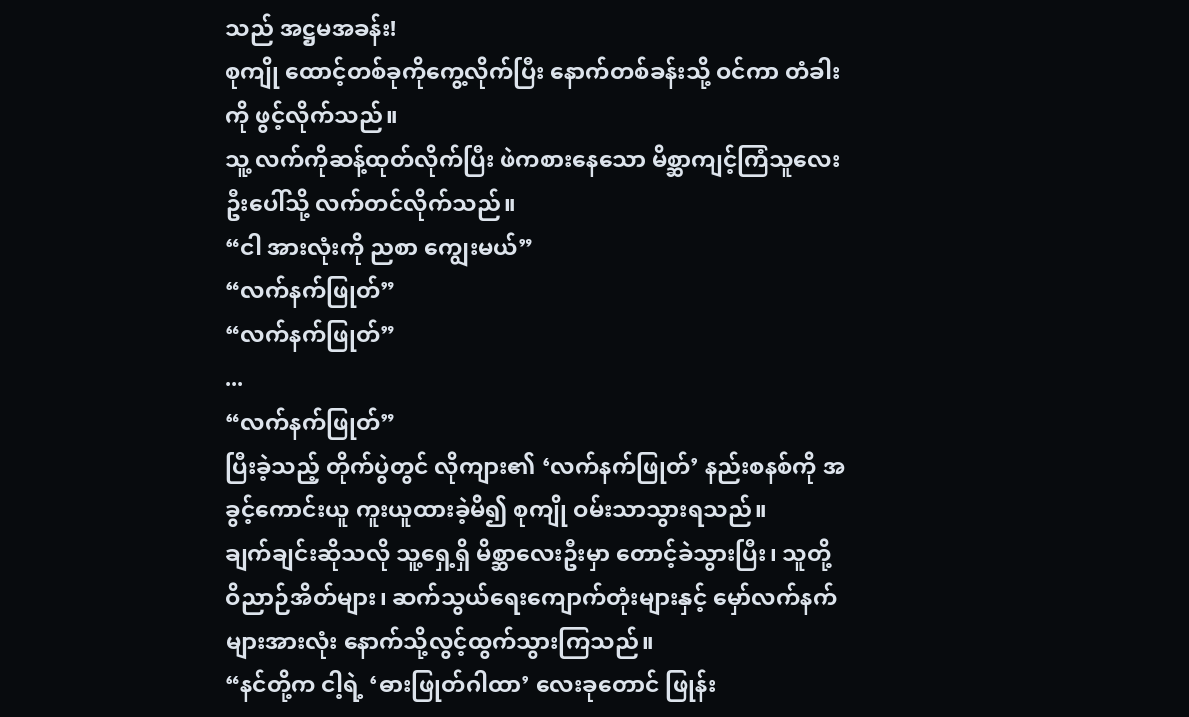သည် အဋ္ဌမအခန်း!
စုကျို ထောင့်တစ်ခုကိုကွေ့လိုက်ပြီး နောက်တစ်ခန်းသို့ ဝင်ကာ တံခါးကို ဖွင့်လိုက်သည်။
သူ့ လက်ကိုဆန့်ထုတ်လိုက်ပြီး ဖဲကစားနေသော မိစ္ဆာကျင့်ကြံသူလေးဦးပေါ်သို့ လက်တင်လိုက်သည်။
“ငါ အားလုံးကို ညစာ ကျွေးမယ်”
“လက်နက်ဖြုတ်”
“လက်နက်ဖြုတ်”
...
“လက်နက်ဖြုတ်”
ပြီးခဲ့သည့် တိုက်ပွဲတွင် လိုကျား၏ ‘လက်နက်ဖြုတ်’ နည်းစနစ်ကို အခွင့်ကောင်းယူ ကူးယူထားခဲ့မိ၍ စုကျို ဝမ်းသာသွားရသည်။
ချက်ချင်းဆိုသလို သူ့ရှေ့ရှိ မိစ္ဆာလေးဦးမှာ တောင့်ခဲသွားပြီး၊ သူတို့ ဝိညာဉ်အိတ်များ၊ ဆက်သွယ်ရေးကျောက်တုံးများနှင့် မှော်လက်နက်များအားလုံး နောက်သို့လွင့်ထွက်သွားကြသည်။
“နင်တို့က ငါ့ရဲ့ ‘ဓားဖြုတ်ဂါထာ’ လေးခုတောင် ဖြုန်း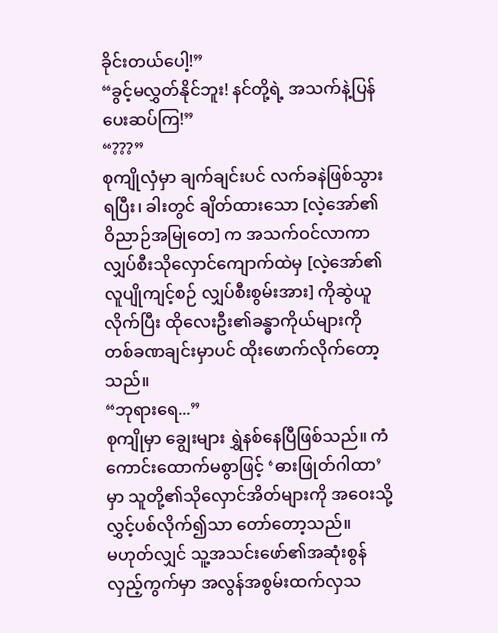ခိုင်းတယ်ပေါ့!”
“ခွင့်မလွှတ်နိုင်ဘူး! နင်တို့ရဲ့ အသက်နဲ့ပြန်ပေးဆပ်ကြ!”
“???”
စုကျိုလှံမှာ ချက်ချင်းပင် လက်ခနဲဖြစ်သွားရပြီး၊ ခါးတွင် ချိတ်ထားသော [လဲ့အော်၏ ဝိညာဉ်အမြုတေ] က အသက်ဝင်လာကာ လျှပ်စီးသိုလှောင်ကျောက်ထဲမှ [လဲ့အော်၏ လူပျိုကျင့်စဉ် လျှပ်စီးစွမ်းအား] ကိုဆွဲယူလိုက်ပြီး ထိုလေးဦး၏ခန္ဓာကိုယ်များကို တစ်ခဏချင်းမှာပင် ထိုးဖောက်လိုက်တော့သည်။
“ဘုရားရေ...”
စုကျိုမှာ ချွေးများ ရွှဲနစ်နေပြီဖြစ်သည်။ ကံကောင်းထောက်မစွာဖြင့် ‘ဓားဖြုတ်ဂါထာ’ မှာ သူတို့၏သိုလှောင်အိတ်များကို အဝေးသို့ လွှင့်ပစ်လိုက်၍သာ တော်တော့သည်။
မဟုတ်လျှင် သူ့အသင်းဖော်၏အဆုံးစွန်လှည့်ကွက်မှာ အလွန်အစွမ်းထက်လှသ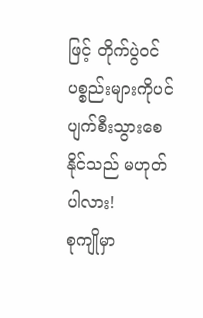ဖြင့် တိုက်ပွဲဝင်ပစ္စည်းများကိုပင် ပျက်စီးသွားစေ နိုင်သည် မဟုတ်ပါလား!
စုကျိုမှာ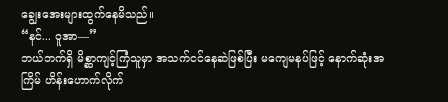ချွေးအေးများထွက်နေမိသည်။
“နင်... ဝူအာ—”
ဘယ်ဘက်ရှိ မိစ္ဆာကျင့်ကြံသူမှာ အသက်ငင်နေဆဲဖြစ်ပြီး မကျေမနပ်ဖြင့် နောက်ဆုံးအကြိမ် ဟိန်းဟောက်လိုက်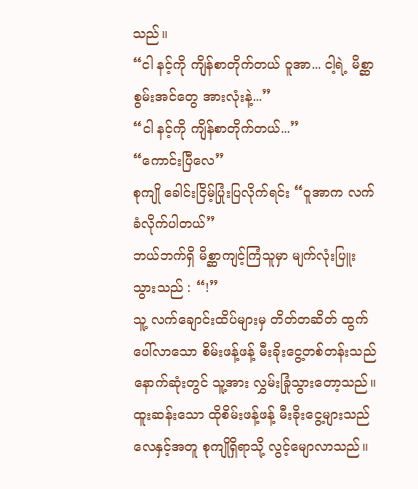သည်။
“ငါ နင့်ကို ကျိန်စာတိုက်တယ် ဝူအာ... ငါ့ရဲ့ မိစ္ဆာစွမ်းအင်တွေ အားလုံးနဲ့...”
“ငါ နင့်ကို ကျိန်စာတိုက်တယ်...”
“ကောင်းပြီလေ”
စုကျို ခေါင်းငြိမ့်ပြုံးပြလိုက်ရင်း “ဝူအာက လက်ခံလိုက်ပါတယ်”
ဘယ်ဘက်ရှိ မိစ္ဆာကျင့်ကြံသူမှာ မျက်လုံးပြူးသွားသည် : “!”
သူ့ လက်ချောင်းထိပ်များမှ တိတ်တဆိတ် ထွက်ပေါ်လာသော စိမ်းဖန့်ဖန့် မီးခိုးငွေ့တစ်တန်းသည် နောက်ဆုံးတွင် သူ့အား လွှမ်းခြုံသွားတော့သည်။
ထူးဆန်းသော ထိုစိမ်းဖန့်ဖန့် မီးခိုးငွေ့များသည် လေနှင့်အတူ စုကျိုရှိရာသို့ လွင့်မျောလာသည်။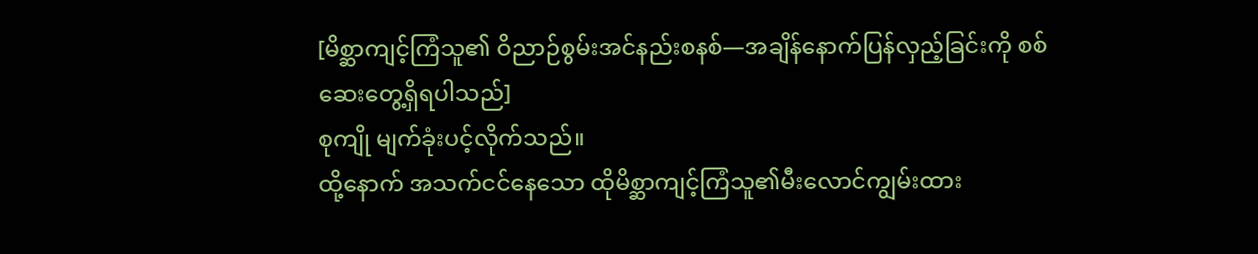[မိစ္ဆာကျင့်ကြံသူ၏ ဝိညာဉ်စွမ်းအင်နည်းစနစ်—အချိန်နောက်ပြန်လှည့်ခြင်းကို စစ်ဆေးတွေ့ရှိရပါသည်]
စုကျို မျက်ခုံးပင့်လိုက်သည်။
ထို့နောက် အသက်ငင်နေသော ထိုမိစ္ဆာကျင့်ကြံသူ၏မီးလောင်ကျွမ်းထား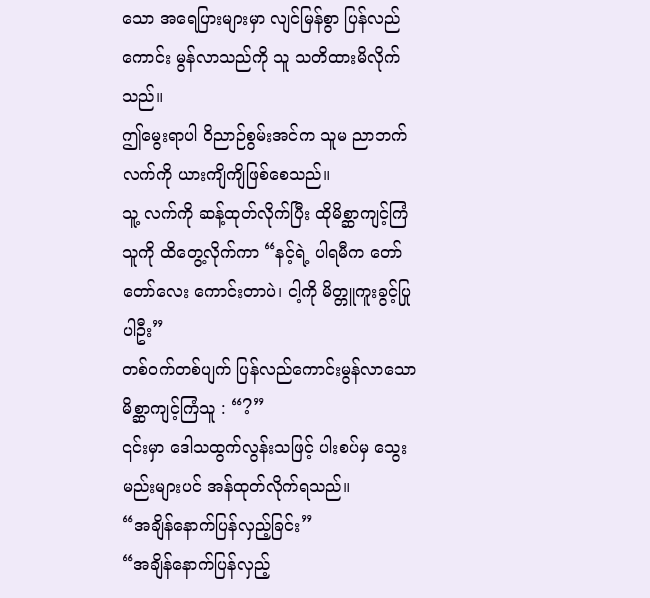သော အရေပြားများမှာ လျင်မြန်စွာ ပြန်လည်ကောင်း မွန်လာသည်ကို သူ သတိထားမိလိုက်သည်။
ဤမွေးရာပါ ဝိညာဉ်စွမ်းအင်က သူမ ညာဘက်လက်ကို ယားကျိကျိဖြစ်စေသည်။
သူ့ လက်ကို ဆန့်ထုတ်လိုက်ပြီး ထိုမိစ္ဆာကျင့်ကြံသူကို ထိတွေ့လိုက်ကာ “နင့်ရဲ့ ပါရမီက တော်တော်လေး ကောင်းတာပဲ၊ ငါ့ကို မိတ္တူကူးခွင့်ပြုပါဦး”
တစ်ဝက်တစ်ပျက် ပြန်လည်ကောင်းမွန်လာသော မိစ္ဆာကျင့်ကြံသူ : “?”
၎င်းမှာ ဒေါသထွက်လွန်းသဖြင့် ပါးစပ်မှ သွေးမည်းများပင် အန်ထုတ်လိုက်ရသည်။
“အချိန်နောက်ပြန်လှည့်ခြင်း”
“အချိန်နောက်ပြန်လှည့်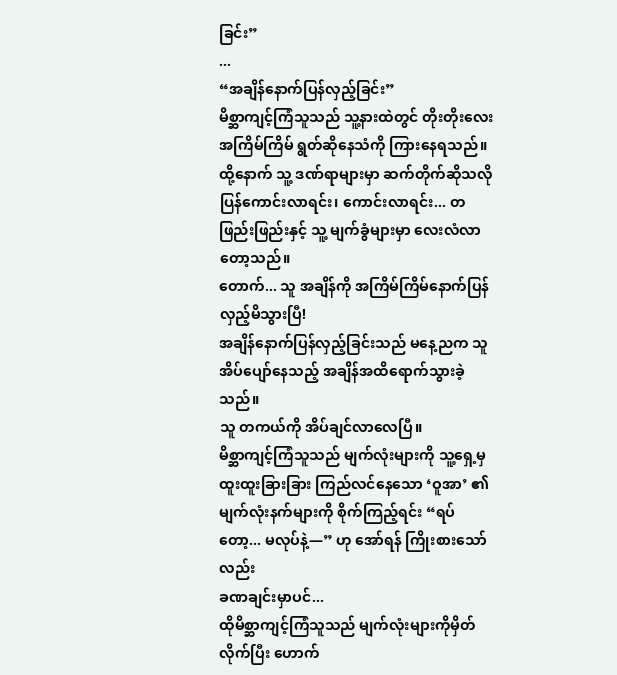ခြင်း”
...
“အချိန်နောက်ပြန်လှည့်ခြင်း”
မိစ္ဆာကျင့်ကြံသူသည် သူ့နားထဲတွင် တိုးတိုးလေး အကြိမ်ကြိမ် ရွတ်ဆိုနေသံကို ကြားနေရသည်။
ထို့နောက် သူ့ ဒဏ်ရာများမှာ ဆက်တိုက်ဆိုသလိုပြန်ကောင်းလာရင်း၊ ကောင်းလာရင်း... တဖြည်းဖြည်းနှင့် သူ့ မျက်ခွံများမှာ လေးလံလာတော့သည်။
တောက်... သူ အချိန်ကို အကြိမ်ကြိမ်နောက်ပြန်လှည့်မိသွားပြီ!
အချိန်နောက်ပြန်လှည့်ခြင်းသည် မနေ့ညက သူ အိပ်ပျော်နေသည့် အချိန်အထိရောက်သွားခဲ့သည်။
သူ တကယ်ကို အိပ်ချင်လာလေပြီ။
မိစ္ဆာကျင့်ကြံသူသည် မျက်လုံးများကို သူ့ရှေ့မှ ထူးထူးခြားခြား ကြည်လင်နေသော ‘ဝူအာ’ ၏ မျက်လုံးနက်များကို စိုက်ကြည့်ရင်း “ရပ်တော့... မလုပ်နဲ့—” ဟု အော်ရန် ကြိုးစားသော်လည်း
ခဏချင်းမှာပင်...
ထိုမိစ္ဆာကျင့်ကြံသူသည် မျက်လုံးများကိုမှိတ်လိုက်ပြီး ဟောက်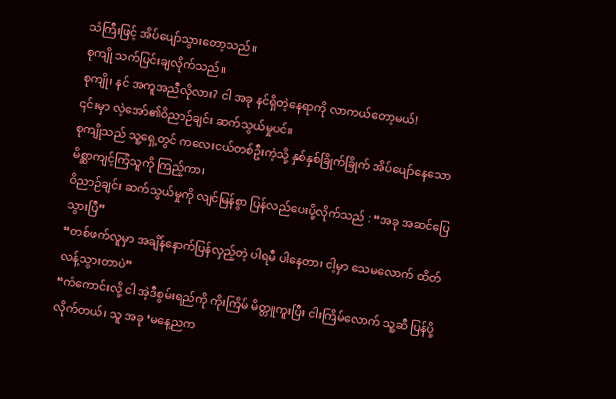သံကြီးဖြင့် အိပ်ပျော်သွားတော့သည်။
စုကျို သက်ပြင်းချလိုက်သည်။
စုကျို၊ နင် အကူအညီလိုလား? ငါ အခု နင်ရှိတဲ့နေရာကို လာကယ်တော့မယ်!
၎င်းမှာ လဲ့အော်၏ဝိညာဉ်ချင်း ဆက်သွယ်မှုပင်။
စုကျိုသည် သူ့ရှေ့တွင် ကလေးငယ်တစ်ဦးကဲ့သို့ နှစ်နှစ်ခြိုက်ခြိုက် အိပ်ပျော်နေသော မိစ္ဆာကျင့်ကြံသူကို ကြည့်ကာ၊
ဝိညာဉ်ချင်း ဆက်သွယ်မှုကို လျင်မြန်စွာ ပြန်လည်ပေးပို့လိုက်သည် : “အခု အဆင်ပြေသွားပြီ”
“တစ်ဖက်လူမှာ အချိန်နောက်ပြန်လှည့်တဲ့ ပါရမီ ပါနေတာ၊ ငါ့မှာ သေမလောက် ထိတ်လန့်သွားတာပဲ”
“ကံကောင်းလို့ ငါ အဲ့ဒီစွမ်းရည်ကို ကိုးကြိမ် မိတ္တူကူးပြီး ငါးကြိမ်လောက် သူ့ဆီ ပြန်ပို့လိုက်တယ်၊ သူ အခု ‘မနေ့ညက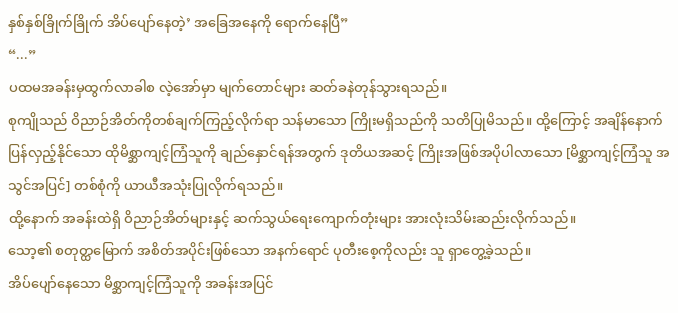နှစ်နှစ်ခြိုက်ခြိုက် အိပ်ပျော်နေတဲ့’ အခြေအနေကို ရောက်နေပြီ”
“...”
ပထမအခန်းမှထွက်လာခါစ လဲ့အော်မှာ မျက်တောင်များ ဆတ်ခနဲတုန်သွားရသည်။
စုကျိုသည် ဝိညာဉ်အိတ်ကိုတစ်ချက်ကြည့်လိုက်ရာ သန်မာသော ကြိုးမရှိသည်ကို သတိပြုမိသည်။ ထို့ကြောင့် အချိန်နောက် ပြန်လှည့်နိုင်သော ထိုမိစ္ဆာကျင့်ကြံသူကို ချည်နှောင်ရန်အတွက် ဒုတိယအဆင့် ကြိုးအဖြစ်အပိုပါလာသော [မိစ္ဆာကျင့်ကြံသူ အသွင်အပြင်] တစ်စုံကို ယာယီအသုံးပြုလိုက်ရသည်။
ထို့နောက် အခန်းထဲရှိ ဝိညာဉ်အိတ်များနှင့် ဆက်သွယ်ရေးကျောက်တုံးများ အားလုံးသိမ်းဆည်းလိုက်သည်။
သော့၏ စတုတ္ထမြောက် အစိတ်အပိုင်းဖြစ်သော အနက်ရောင် ပုတီးစေ့ကိုလည်း သူ ရှာတွေ့ခဲ့သည်။
အိပ်ပျော်နေသော မိစ္ဆာကျင့်ကြံသူကို အခန်းအပြင်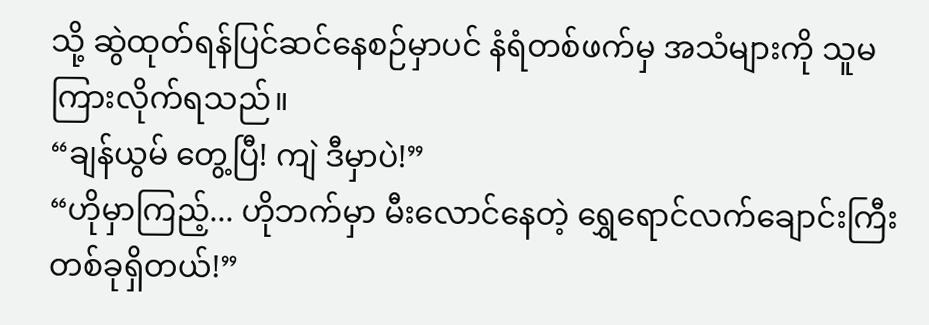သို့ ဆွဲထုတ်ရန်ပြင်ဆင်နေစဉ်မှာပင် နံရံတစ်ဖက်မှ အသံများကို သူမ ကြားလိုက်ရသည်။
“ချန်ယွမ် တွေ့ပြီ! ကျဲ ဒီမှာပဲ!”
“ဟိုမှာကြည့်... ဟိုဘက်မှာ မီးလောင်နေတဲ့ ရွှေရောင်လက်ချောင်းကြီးတစ်ခုရှိတယ်!”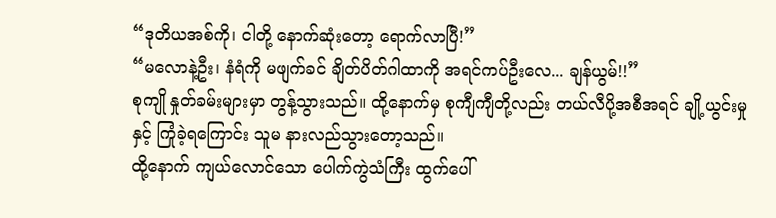“ဒုတိယအစ်ကို၊ ငါတို့ နောက်ဆုံးတော့ ရောက်လာပြီ!”
“မလောနဲ့ဦး၊ နံရံကို မဖျက်ခင် ချိတ်ပိတ်ဂါထာကို အရင်ကပ်ဦးလေ... ချန်ယွမ်!!”
စုကျို နှုတ်ခမ်းများမှာ တွန့်သွားသည်။ ထို့နောက်မှ စုကျီကျီတို့လည်း တယ်လီပို့အစီအရင် ချို့ယွင်းမှုနှင့် ကြုံခဲ့ရကြောင်း သူမ နားလည်သွားတော့သည်။
ထို့နောက် ကျယ်လောင်သော ပေါက်ကွဲသံကြီး ထွက်ပေါ်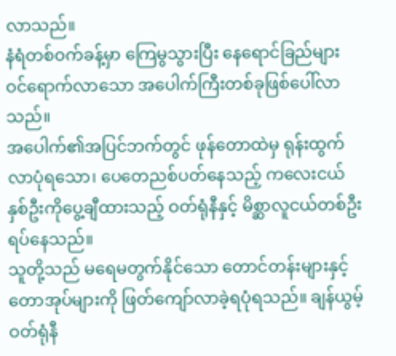လာသည်။
နံရံတစ်ဝက်ခန့်မှာ ကြေမွသွားပြီး နေရောင်ခြည်များ ဝင်ရောက်လာသော အပေါက်ကြီးတစ်ခုဖြစ်ပေါ်လာသည်။
အပေါက်၏အပြင်ဘက်တွင် ဖုန်တောထဲမှ ရုန်းထွက်လာပုံရသော၊ ပေတေညစ်ပတ်နေသည့် ကလေးငယ်နှစ်ဦးကိုပွေ့ချီထားသည့် ဝတ်ရုံနီနှင့် မိစ္ဆာလူငယ်တစ်ဦးရပ်နေသည်။
သူတို့သည် မရေမတွက်နိုင်သော တောင်တန်းများနှင့် တောအုပ်များကို ဖြတ်ကျော်လာခဲ့ရပုံရသည်။ ချန်ယွမ့် ဝတ်ရုံနီ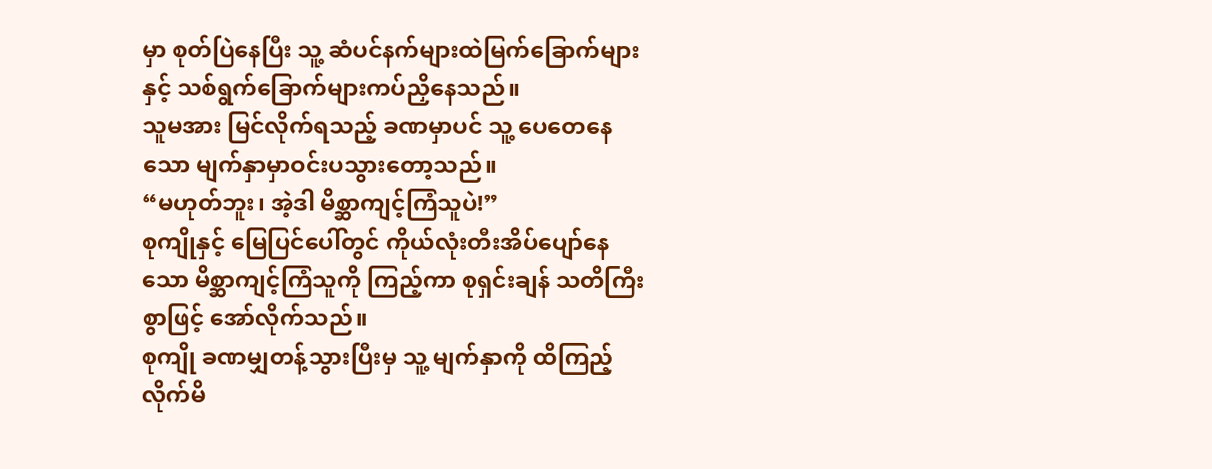မှာ စုတ်ပြဲနေပြီး သူ့ ဆံပင်နက်များထဲမြက်ခြောက်များနှင့် သစ်ရွက်ခြောက်များကပ်ညှိနေသည်။
သူမအား မြင်လိုက်ရသည့် ခဏမှာပင် သူ့ ပေတေနေသော မျက်နှာမှာဝင်းပသွားတော့သည်။
“မဟုတ်ဘူး၊ အဲ့ဒါ မိစ္ဆာကျင့်ကြံသူပဲ!”
စုကျိုနှင့် မြေပြင်ပေါ်တွင် ကိုယ်လုံးတီးအိပ်ပျော်နေသော မိစ္ဆာကျင့်ကြံသူကို ကြည့်ကာ စုရှင်းချန် သတိကြီးစွာဖြင့် အော်လိုက်သည်။
စုကျို ခဏမျှတန့်သွားပြီးမှ သူ့ မျက်နှာကို ထိကြည့်လိုက်မိ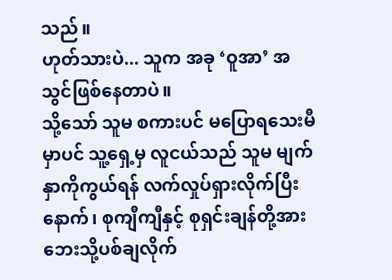သည်။
ဟုတ်သားပဲ... သူက အခု ‘ဝူအာ’ အသွင်ဖြစ်နေတာပဲ။
သို့သော် သူမ စကားပင် မပြောရသေးမီမှာပင် သူ့ရှေ့မှ လူငယ်သည် သူမ မျက်နှာကိုကွယ်ရန် လက်လှုပ်ရှားလိုက်ပြီးနောက်၊ စုကျီကျီနှင့် စုရှင်းချန်တို့အား ဘေးသို့ပစ်ချလိုက်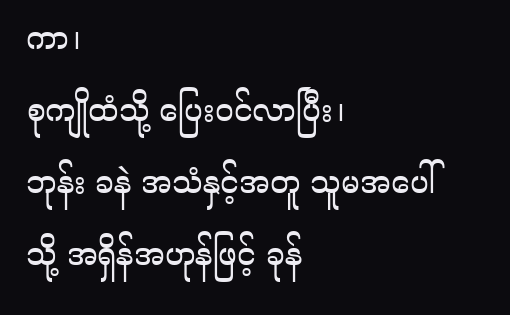ကာ၊
စုကျိုထံသို့ ပြေးဝင်လာပြီး၊
ဘုန်း ခနဲ အသံနှင့်အတူ သူမအပေါ်သို့ အရှိန်အဟုန်ဖြင့် ခုန်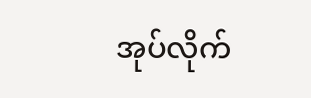အုပ်လိုက်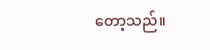တော့သည်။